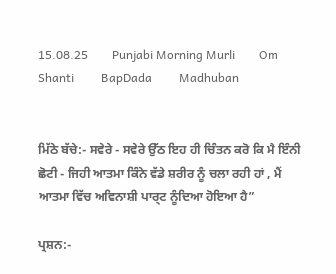15.08.25        Punjabi Morning Murli        Om Shanti         BapDada         Madhuban


ਮਿੱਠੇ ਬੱਚੇ:- ਸਵੇਰੇ - ਸਵੇਰੇ ਉੱਠ ਇਹ ਹੀ ਚਿੰਤਨ ਕਰੋ ਕਿ ਮੈ ਇੰਨੀ ਛੋਟੀ - ਜਿਹੀ ਆਤਮਾ ਕਿੰਨੇ ਵੱਡੇ ਸ਼ਰੀਰ ਨੂੰ ਚਲਾ ਰਹੀ ਹਾਂ , ਮੈਂ ਆਤਮਾ ਵਿੱਚ ਅਵਿਨਾਸ਼ੀ ਪਾਰ੍ਟ ਨੂੰਦਿਆ ਹੋਇਆ ਹੈ”

ਪ੍ਰਸ਼ਨ:-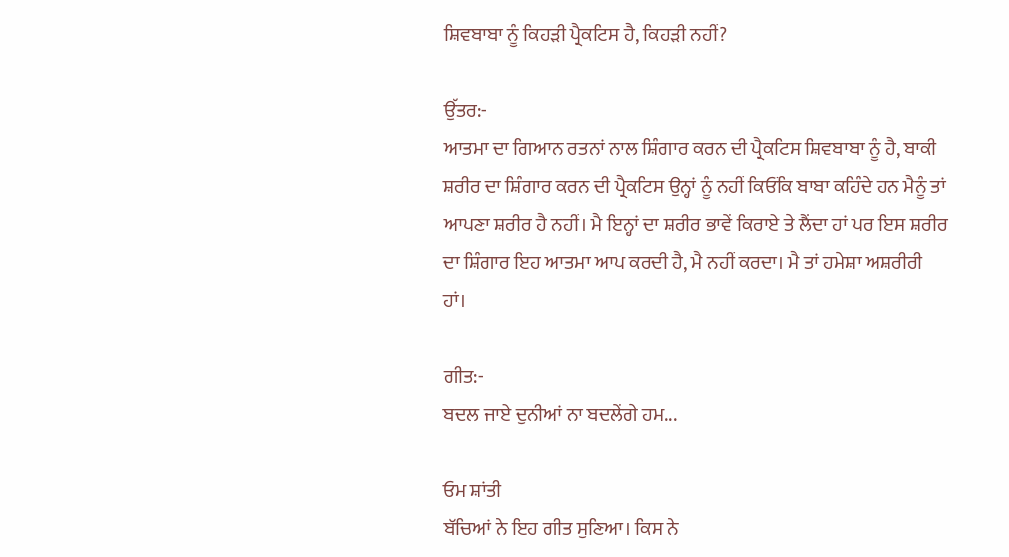ਸ਼ਿਵਬਾਬਾ ਨੂੰ ਕਿਹੜੀ ਪ੍ਰੈਕਟਿਸ ਹੈ, ਕਿਹੜੀ ਨਹੀਂ?

ਉੱਤਰ:-
ਆਤਮਾ ਦਾ ਗਿਆਨ ਰਤਨਾਂ ਨਾਲ ਸ਼ਿੰਗਾਰ ਕਰਨ ਦੀ ਪ੍ਰੈਕਟਿਸ ਸ਼ਿਵਬਾਬਾ ਨੂੰ ਹੈ, ਬਾਕੀ ਸ਼ਰੀਰ ਦਾ ਸ਼ਿੰਗਾਰ ਕਰਨ ਦੀ ਪ੍ਰੈਕਟਿਸ ਉਨ੍ਹਾਂ ਨੂੰ ਨਹੀਂ ਕਿਓਂਕਿ ਬਾਬਾ ਕਹਿੰਦੇ ਹਨ ਮੈਨੂੰ ਤਾਂ ਆਪਣਾ ਸ਼ਰੀਰ ਹੈ ਨਹੀਂ। ਮੈ ਇਨ੍ਹਾਂ ਦਾ ਸ਼ਰੀਰ ਭਾਵੇਂ ਕਿਰਾਏ ਤੇ ਲੈਂਦਾ ਹਾਂ ਪਰ ਇਸ ਸ਼ਰੀਰ ਦਾ ਸ਼ਿੰਗਾਰ ਇਹ ਆਤਮਾ ਆਪ ਕਰਦੀ ਹੈ, ਮੈ ਨਹੀਂ ਕਰਦਾ। ਮੈ ਤਾਂ ਹਮੇਸ਼ਾ ਅਸ਼ਰੀਰੀ ਹਾਂ।

ਗੀਤ:-
ਬਦਲ ਜਾਏ ਦੁਨੀਆਂ ਨਾ ਬਦਲੇਂਗੇ ਹਮ...

ਓਮ ਸ਼ਾਂਤੀ
ਬੱਚਿਆਂ ਨੇ ਇਹ ਗੀਤ ਸੁਣਿਆ। ਕਿਸ ਨੇ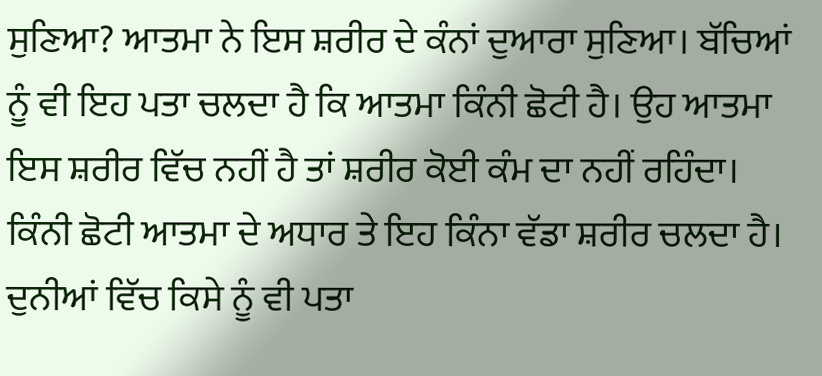ਸੁਣਿਆ? ਆਤਮਾ ਨੇ ਇਸ ਸ਼ਰੀਰ ਦੇ ਕੰਨਾਂ ਦੁਆਰਾ ਸੁਣਿਆ। ਬੱਚਿਆਂ ਨੂੰ ਵੀ ਇਹ ਪਤਾ ਚਲਦਾ ਹੈ ਕਿ ਆਤਮਾ ਕਿੰਨੀ ਛੋਟੀ ਹੈ। ਉਹ ਆਤਮਾ ਇਸ ਸ਼ਰੀਰ ਵਿੱਚ ਨਹੀਂ ਹੈ ਤਾਂ ਸ਼ਰੀਰ ਕੋਈ ਕੰਮ ਦਾ ਨਹੀਂ ਰਹਿੰਦਾ। ਕਿੰਨੀ ਛੋਟੀ ਆਤਮਾ ਦੇ ਅਧਾਰ ਤੇ ਇਹ ਕਿੰਨਾ ਵੱਡਾ ਸ਼ਰੀਰ ਚਲਦਾ ਹੈ। ਦੁਨੀਆਂ ਵਿੱਚ ਕਿਸੇ ਨੂੰ ਵੀ ਪਤਾ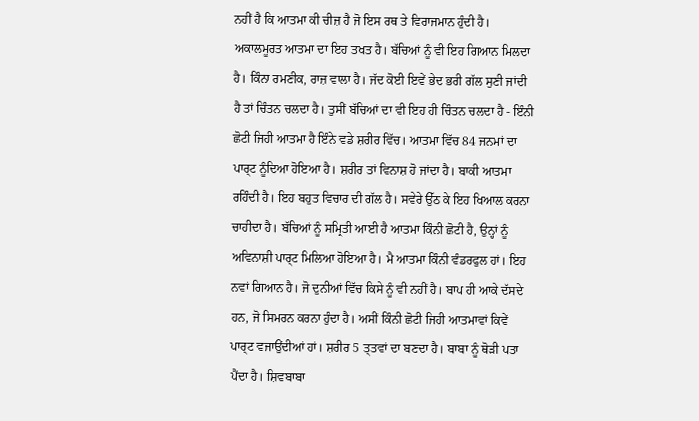ਨਹੀਂ ਹੈ ਕਿ ਆਤਮਾ ਕੀ ਚੀਜ਼ ਹੈ ਜੋ ਇਸ ਰਥ ਤੇ ਵਿਰਾਜਮਾਨ ਹੁੰਦੀ ਹੈ। ਅਕਾਲਮੂਰਤ ਆਤਮਾ ਦਾ ਇਹ ਤਖਤ ਹੈ। ਬੱਚਿਆਂ ਨੂੰ ਵੀ ਇਹ ਗਿਆਨ ਮਿਲਦਾ ਹੈ। ਕਿੰਨਾ ਰਮਣੀਕ, ਰਾਜ਼ ਵਾਲਾ ਹੈ। ਜੱਦ ਕੋਈ ਇਵੇਂ ਭੇਦ ਭਰੀ ਗੱਲ ਸੁਣੀ ਜਾਂਦੀ ਹੈ ਤਾਂ ਚਿੰਤਨ ਚਲਦਾ ਹੈ। ਤੁਸੀਂ ਬੱਚਿਆਂ ਦਾ ਵੀ ਇਹ ਹੀ ਚਿੰਤਨ ਚਲਦਾ ਹੈ - ਇੰਨੀ ਛੋਟੀ ਜਿਹੀ ਆਤਮਾ ਹੈ ਇੰਨੇ ਵਡੇ ਸ਼ਰੀਰ ਵਿੱਚ। ਆਤਮਾ ਵਿੱਚ 84 ਜਨਮਾਂ ਦਾ ਪਾਰ੍ਟ ਨੂੰਦਿਆ ਹੋਇਆ ਹੈ। ਸ਼ਰੀਰ ਤਾਂ ਵਿਨਾਸ਼ ਹੋ ਜਾਂਦਾ ਹੈ। ਬਾਕੀ ਆਤਮਾ ਰਹਿੰਦੀ ਹੈ। ਇਹ ਬਹੁਤ ਵਿਚਾਰ ਦੀ ਗੱਲ ਹੈ। ਸਵੇਰੇ ਉੱਠ ਕੇ ਇਹ ਖਿਆਲ ਕਰਨਾ ਚਾਹੀਦਾ ਹੈ। ਬੱਚਿਆਂ ਨੂੰ ਸਮ੍ਰਿਤੀ ਆਈ ਹੈ ਆਤਮਾ ਕਿੰਨੀ ਛੋਟੀ ਹੈ, ਉਨ੍ਹਾਂ ਨੂੰ ਅਵਿਨਾਸ਼ੀ ਪਾਰ੍ਟ ਮਿਲਿਆ ਹੋਇਆ ਹੈ। ਮੈ ਆਤਮਾ ਕਿੰਨੀ ਵੰਡਰਫੁਲ ਹਾਂ। ਇਹ ਨਵਾਂ ਗਿਆਨ ਹੈ। ਜੋ ਦੁਨੀਆਂ ਵਿੱਚ ਕਿਸੇ ਨੂੰ ਵੀ ਨਹੀਂ ਹੈ। ਬਾਪ ਹੀ ਆਕੇ ਦੱਸਦੇ ਹਨ, ਜੋ ਸਿਮਰਨ ਕਰਨਾ ਹੁੰਦਾ ਹੈ। ਅਸੀਂ ਕਿੰਨੀ ਛੋਟੀ ਜਿਹੀ ਆਤਮਾਵਾਂ ਕਿਵੇਂ ਪਾਰ੍ਟ ਵਜਾਉਂਦੀਆਂ ਹਾਂ। ਸ਼ਰੀਰ 5 ਤ੍ਤਵਾਂ ਦਾ ਬਣਦਾ ਹੈ। ਬਾਬਾ ਨੂੰ ਥੋੜੀ ਪਤਾ ਪੈਂਦਾ ਹੈ। ਸ਼ਿਵਬਾਬਾ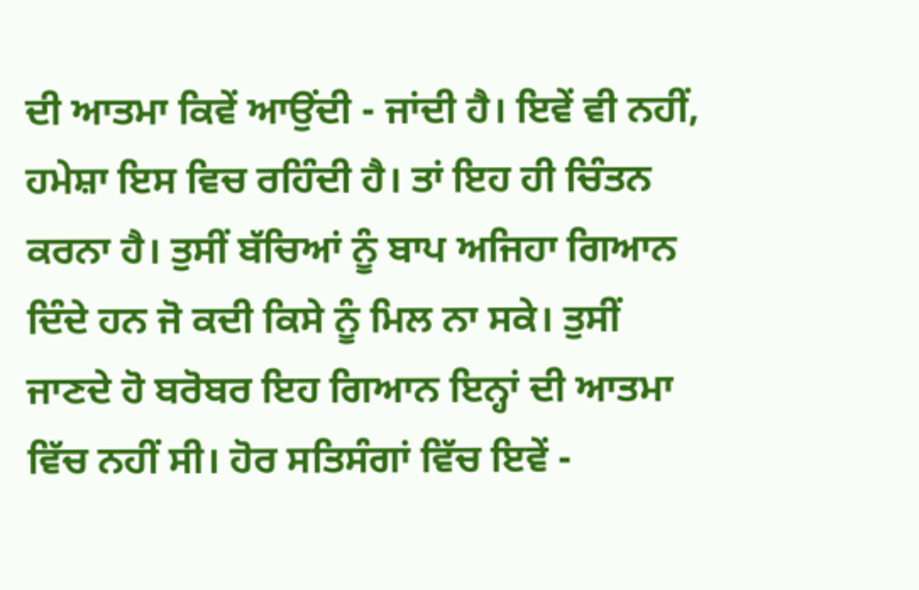ਦੀ ਆਤਮਾ ਕਿਵੇਂ ਆਉਂਦੀ - ਜਾਂਦੀ ਹੈ। ਇਵੇਂ ਵੀ ਨਹੀਂ, ਹਮੇਸ਼ਾ ਇਸ ਵਿਚ ਰਹਿੰਦੀ ਹੈ। ਤਾਂ ਇਹ ਹੀ ਚਿੰਤਨ ਕਰਨਾ ਹੈ। ਤੁਸੀਂ ਬੱਚਿਆਂ ਨੂੰ ਬਾਪ ਅਜਿਹਾ ਗਿਆਨ ਦਿੰਦੇ ਹਨ ਜੋ ਕਦੀ ਕਿਸੇ ਨੂੰ ਮਿਲ ਨਾ ਸਕੇ। ਤੁਸੀਂ ਜਾਣਦੇ ਹੋ ਬਰੋਬਰ ਇਹ ਗਿਆਨ ਇਨ੍ਹਾਂ ਦੀ ਆਤਮਾ ਵਿੱਚ ਨਹੀਂ ਸੀ। ਹੋਰ ਸਤਿਸੰਗਾਂ ਵਿੱਚ ਇਵੇਂ -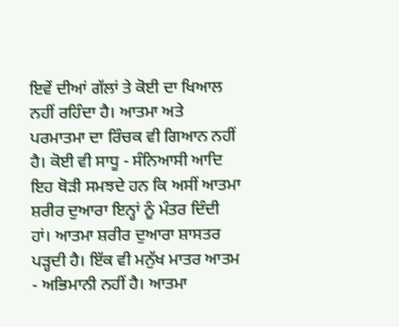ਇਵੇਂ ਦੀਆਂ ਗੱਲਾਂ ਤੇ ਕੋਈ ਦਾ ਖਿਆਲ ਨਹੀਂ ਰਹਿੰਦਾ ਹੈ। ਆਤਮਾ ਅਤੇ ਪਰਮਾਤਮਾ ਦਾ ਰਿੰਚਕ ਵੀ ਗਿਆਨ ਨਹੀਂ ਹੈ। ਕੋਈ ਵੀ ਸਾਧੂ - ਸੰਨਿਆਸੀ ਆਦਿ ਇਹ ਥੋੜੀ ਸਮਝਦੇ ਹਨ ਕਿ ਅਸੀਂ ਆਤਮਾ ਸ਼ਰੀਰ ਦੁਆਰਾ ਇਨ੍ਹਾਂ ਨੂੰ ਮੰਤਰ ਦਿੰਦੀ ਹਾਂ। ਆਤਮਾ ਸ਼ਰੀਰ ਦੁਆਰਾ ਸ਼ਾਸਤਰ ਪੜ੍ਹਦੀ ਹੈ। ਇੱਕ ਵੀ ਮਨੁੱਖ ਮਾਤਰ ਆਤਮ - ਅਭਿਮਾਨੀ ਨਹੀਂ ਹੈ। ਆਤਮਾ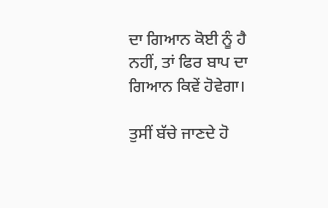ਦਾ ਗਿਆਨ ਕੋਈ ਨੂੰ ਹੈ ਨਹੀਂ, ਤਾਂ ਫਿਰ ਬਾਪ ਦਾ ਗਿਆਨ ਕਿਵੇਂ ਹੋਵੇਗਾ।

ਤੁਸੀਂ ਬੱਚੇ ਜਾਣਦੇ ਹੋ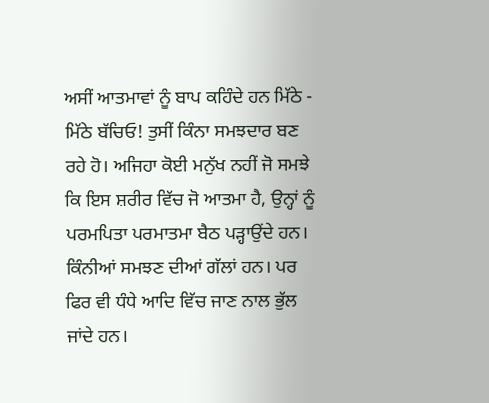ਅਸੀਂ ਆਤਮਾਵਾਂ ਨੂੰ ਬਾਪ ਕਹਿੰਦੇ ਹਨ ਮਿੱਠੇ - ਮਿੱਠੇ ਬੱਚਿਓ! ਤੁਸੀਂ ਕਿੰਨਾ ਸਮਝਦਾਰ ਬਣ ਰਹੇ ਹੋ। ਅਜਿਹਾ ਕੋਈ ਮਨੁੱਖ ਨਹੀਂ ਜੋ ਸਮਝੇ ਕਿ ਇਸ ਸ਼ਰੀਰ ਵਿੱਚ ਜੋ ਆਤਮਾ ਹੈ, ਉਨ੍ਹਾਂ ਨੂੰ ਪਰਮਪਿਤਾ ਪਰਮਾਤਮਾ ਬੈਠ ਪੜ੍ਹਾਉਂਦੇ ਹਨ। ਕਿੰਨੀਆਂ ਸਮਝਣ ਦੀਆਂ ਗੱਲਾਂ ਹਨ। ਪਰ ਫਿਰ ਵੀ ਧੰਧੇ ਆਦਿ ਵਿੱਚ ਜਾਣ ਨਾਲ ਭੁੱਲ ਜਾਂਦੇ ਹਨ।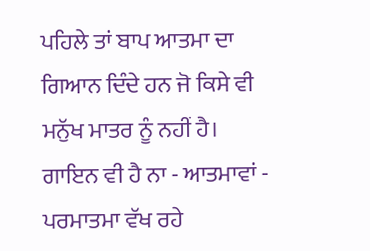ਪਹਿਲੇ ਤਾਂ ਬਾਪ ਆਤਮਾ ਦਾ ਗਿਆਨ ਦਿੰਦੇ ਹਨ ਜੋ ਕਿਸੇ ਵੀ ਮਨੁੱਖ ਮਾਤਰ ਨੂੰ ਨਹੀਂ ਹੈ। ਗਾਇਨ ਵੀ ਹੈ ਨਾ - ਆਤਮਾਵਾਂ - ਪਰਮਾਤਮਾ ਵੱਖ ਰਹੇ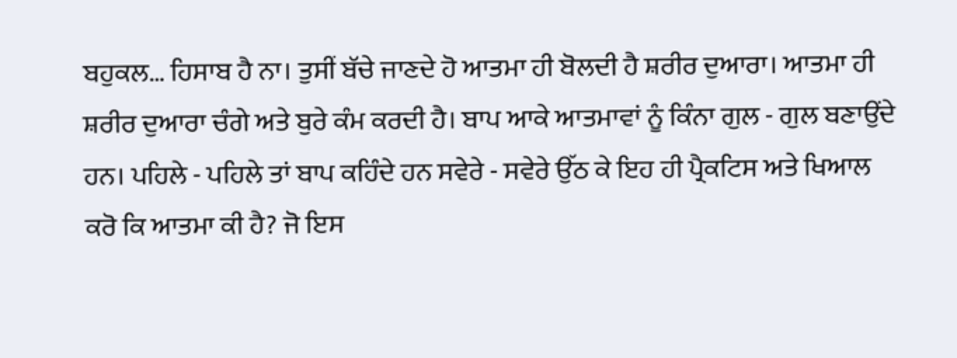ਬਹੁਕਲ… ਹਿਸਾਬ ਹੈ ਨਾ। ਤੁਸੀਂ ਬੱਚੇ ਜਾਣਦੇ ਹੋ ਆਤਮਾ ਹੀ ਬੋਲਦੀ ਹੈ ਸ਼ਰੀਰ ਦੁਆਰਾ। ਆਤਮਾ ਹੀ ਸ਼ਰੀਰ ਦੁਆਰਾ ਚੰਗੇ ਅਤੇ ਬੁਰੇ ਕੰਮ ਕਰਦੀ ਹੈ। ਬਾਪ ਆਕੇ ਆਤਮਾਵਾਂ ਨੂੰ ਕਿੰਨਾ ਗੁਲ - ਗੁਲ ਬਣਾਉਂਦੇ ਹਨ। ਪਹਿਲੇ - ਪਹਿਲੇ ਤਾਂ ਬਾਪ ਕਹਿੰਦੇ ਹਨ ਸਵੇਰੇ - ਸਵੇਰੇ ਉੱਠ ਕੇ ਇਹ ਹੀ ਪ੍ਰੈਕਟਿਸ ਅਤੇ ਖਿਆਲ ਕਰੋ ਕਿ ਆਤਮਾ ਕੀ ਹੈ? ਜੋ ਇਸ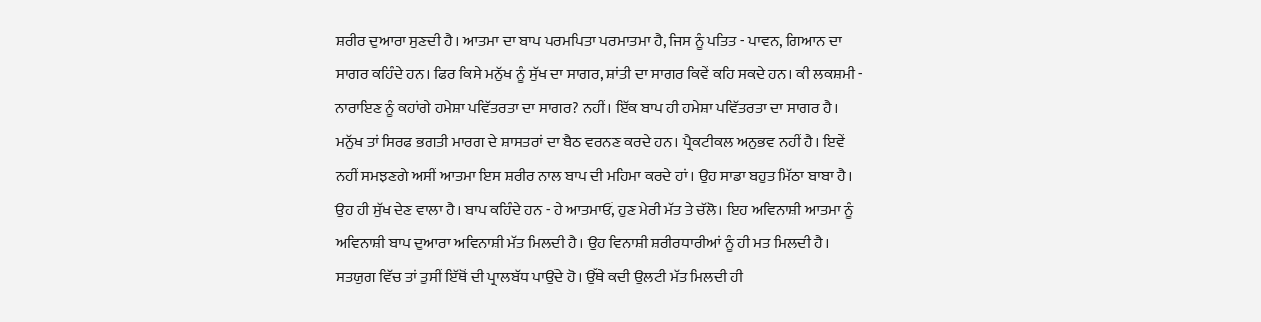ਸ਼ਰੀਰ ਦੁਆਰਾ ਸੁਣਦੀ ਹੈ। ਆਤਮਾ ਦਾ ਬਾਪ ਪਰਮਪਿਤਾ ਪਰਮਾਤਮਾ ਹੈ, ਜਿਸ ਨੂੰ ਪਤਿਤ - ਪਾਵਨ, ਗਿਆਨ ਦਾ ਸਾਗਰ ਕਹਿੰਦੇ ਹਨ। ਫਿਰ ਕਿਸੇ ਮਨੁੱਖ ਨੂੰ ਸੁੱਖ ਦਾ ਸਾਗਰ, ਸ਼ਾਂਤੀ ਦਾ ਸਾਗਰ ਕਿਵੇਂ ਕਹਿ ਸਕਦੇ ਹਨ। ਕੀ ਲਕਸ਼ਮੀ - ਨਾਰਾਇਣ ਨੂੰ ਕਹਾਂਗੇ ਹਮੇਸ਼ਾ ਪਵਿੱਤਰਤਾ ਦਾ ਸਾਗਰ? ਨਹੀਂ। ਇੱਕ ਬਾਪ ਹੀ ਹਮੇਸ਼ਾ ਪਵਿੱਤਰਤਾ ਦਾ ਸਾਗਰ ਹੈ। ਮਨੁੱਖ ਤਾਂ ਸਿਰਫ ਭਗਤੀ ਮਾਰਗ ਦੇ ਸ਼ਾਸਤਰਾਂ ਦਾ ਬੈਠ ਵਰਨਣ ਕਰਦੇ ਹਨ। ਪ੍ਰੈਕਟੀਕਲ ਅਨੁਭਵ ਨਹੀਂ ਹੈ। ਇਵੇਂ ਨਹੀਂ ਸਮਝਣਗੇ ਅਸੀਂ ਆਤਮਾ ਇਸ ਸ਼ਰੀਰ ਨਾਲ ਬਾਪ ਦੀ ਮਹਿਮਾ ਕਰਦੇ ਹਾਂ। ਉਹ ਸਾਡਾ ਬਹੁਤ ਮਿੱਠਾ ਬਾਬਾ ਹੈ। ਉਹ ਹੀ ਸੁੱਖ ਦੇਣ ਵਾਲਾ ਹੈ। ਬਾਪ ਕਹਿੰਦੇ ਹਨ - ਹੇ ਆਤਮਾਓਂ, ਹੁਣ ਮੇਰੀ ਮੱਤ ਤੇ ਚੱਲੋ। ਇਹ ਅਵਿਨਾਸ਼ੀ ਆਤਮਾ ਨੂੰ ਅਵਿਨਾਸ਼ੀ ਬਾਪ ਦੁਆਰਾ ਅਵਿਨਾਸ਼ੀ ਮੱਤ ਮਿਲਦੀ ਹੈ। ਉਹ ਵਿਨਾਸ਼ੀ ਸ਼ਰੀਰਧਾਰੀਆਂ ਨੂੰ ਹੀ ਮਤ ਮਿਲਦੀ ਹੈ। ਸਤਯੁਗ ਵਿੱਚ ਤਾਂ ਤੁਸੀਂ ਇੱਥੋਂ ਦੀ ਪ੍ਰਾਲਬੱਧ ਪਾਉਂਦੇ ਹੋ। ਉੱਥੇ ਕਦੀ ਉਲਟੀ ਮੱਤ ਮਿਲਦੀ ਹੀ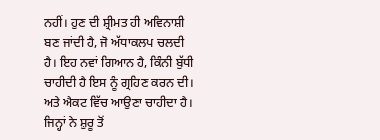ਨਹੀਂ। ਹੁਣ ਦੀ ਸ਼੍ਰੀਮਤ ਹੀ ਅਵਿਨਾਸ਼ੀ ਬਣ ਜਾਂਦੀ ਹੈ, ਜੋ ਅੱਧਾਕਲਪ ਚਲਦੀ ਹੈ। ਇਹ ਨਵਾਂ ਗਿਆਨ ਹੈ, ਕਿੰਨੀ ਬੁੱਧੀ ਚਾਹੀਦੀ ਹੈ ਇਸ ਨੂੰ ਗ੍ਰਹਿਣ ਕਰਨ ਦੀ। ਅਤੇ ਐਕਟ ਵਿੱਚ ਆਉਣਾ ਚਾਹੀਦਾ ਹੈ। ਜਿਨ੍ਹਾਂ ਨੇ ਸ਼ੁਰੂ ਤੋਂ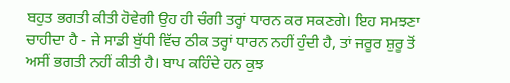ਬਹੁਤ ਭਗਤੀ ਕੀਤੀ ਹੋਵੇਗੀ ਉਹ ਹੀ ਚੰਗੀ ਤਰ੍ਹਾਂ ਧਾਰਨ ਕਰ ਸਕਣਗੇ। ਇਹ ਸਮਝਣਾ ਚਾਹੀਦਾ ਹੈ - ਜੇ ਸਾਡੀ ਬੁੱਧੀ ਵਿੱਚ ਠੀਕ ਤਰ੍ਹਾਂ ਧਾਰਨ ਨਹੀਂ ਹੁੰਦੀ ਹੈ, ਤਾਂ ਜਰੂਰ ਸ਼ੁਰੂ ਤੋਂ ਅਸੀਂ ਭਗਤੀ ਨਹੀਂ ਕੀਤੀ ਹੈ। ਬਾਪ ਕਹਿੰਦੇ ਹਨ ਕੁਝ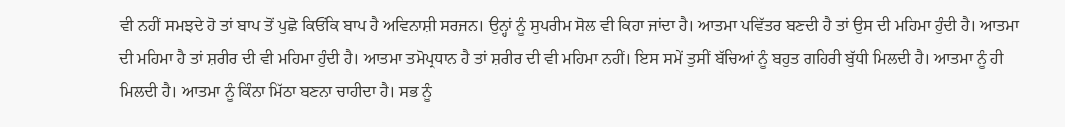ਵੀ ਨਹੀਂ ਸਮਝਦੇ ਹੋ ਤਾਂ ਬਾਪ ਤੋਂ ਪੁਛੋ ਕਿਓਂਕਿ ਬਾਪ ਹੈ ਅਵਿਨਾਸ਼ੀ ਸਰਜਨ। ਉਨ੍ਹਾਂ ਨੂੰ ਸੁਪਰੀਮ ਸੋਲ ਵੀ ਕਿਹਾ ਜਾਂਦਾ ਹੈ। ਆਤਮਾ ਪਵਿੱਤਰ ਬਣਦੀ ਹੈ ਤਾਂ ਉਸ ਦੀ ਮਹਿਮਾ ਹੁੰਦੀ ਹੈ। ਆਤਮਾ ਦੀ ਮਹਿਮਾ ਹੈ ਤਾਂ ਸ਼ਰੀਰ ਦੀ ਵੀ ਮਹਿਮਾ ਹੁੰਦੀ ਹੈ। ਆਤਮਾ ਤਮੋਪ੍ਰਧਾਨ ਹੈ ਤਾਂ ਸ਼ਰੀਰ ਦੀ ਵੀ ਮਹਿਮਾ ਨਹੀਂ। ਇਸ ਸਮੇਂ ਤੁਸੀਂ ਬੱਚਿਆਂ ਨੂੰ ਬਹੁਤ ਗਹਿਰੀ ਬੁੱਧੀ ਮਿਲਦੀ ਹੈ। ਆਤਮਾ ਨੂੰ ਹੀ ਮਿਲਦੀ ਹੈ। ਆਤਮਾ ਨੂੰ ਕਿੰਨਾ ਮਿੱਠਾ ਬਣਨਾ ਚਾਹੀਦਾ ਹੈ। ਸਭ ਨੂੰ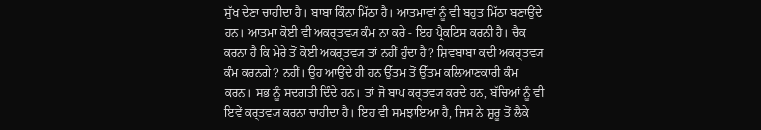ਸੁੱਖ ਦੇਣਾ ਚਾਹੀਦਾ ਹੈ। ਬਾਬਾ ਕਿੰਨਾ ਮਿੱਠਾ ਹੈ। ਆਤਮਾਵਾਂ ਨੂੰ ਵੀ ਬਹੁਤ ਮਿੱਠਾ ਬਣਾਉਂਦੇ ਹਨ। ਆਤਮਾ ਕੋਈ ਵੀ ਅਕਰ੍ਤਵ੍ਯ ਕੰਮ ਨਾ ਕਰੇ - ਇਹ ਪ੍ਰੈਕਟਿਸ ਕਰਨੀ ਹੈ। ਚੈਕ ਕਰਨਾ ਹੈ ਕਿ ਮੇਰੇ ਤੋਂ ਕੋਈ ਅਕਰ੍ਤਵ੍ਯ ਤਾਂ ਨਹੀਂ ਹੁੰਦਾ ਹੈ? ਸ਼ਿਵਬਾਬਾ ਕਦੀ ਅਕਰ੍ਤਵ੍ਯ ਕੰਮ ਕਰਨਗੇ? ਨਹੀਂ। ਉਹ ਆਉਂਦੇ ਹੀ ਹਨ ਉੱਤਮ ਤੋਂ ਉੱਤਮ ਕਲਿਆਣਕਾਰੀ ਕੰਮ ਕਰਨ। ਸਭ ਨੂੰ ਸਦਗਤੀ ਦਿੰਦੇ ਹਨ। ਤਾਂ ਜੋ ਬਾਪ ਕਰ੍ਤਵ੍ਯ ਕਰਦੇ ਹਨ, ਬੱਚਿਆਂ ਨੂੰ ਵੀ ਇਵੇਂ ਕਰ੍ਤਵ੍ਯ ਕਰਨਾ ਚਾਹੀਦਾ ਹੈ। ਇਹ ਵੀ ਸਮਝਾਇਆ ਹੈ, ਜਿਸ ਨੇ ਸ਼ੁਰੂ ਤੋਂ ਲੈਕੇ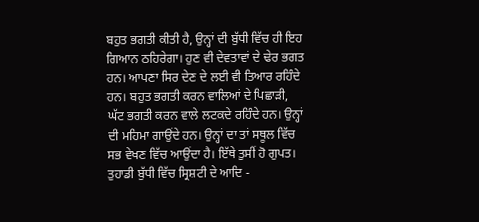ਬਹੁਤ ਭਗਤੀ ਕੀਤੀ ਹੈ, ਉਨ੍ਹਾਂ ਦੀ ਬੁੱਧੀ ਵਿੱਚ ਹੀ ਇਹ ਗਿਆਨ ਠਹਿਰੇਗਾ। ਹੁਣ ਵੀ ਦੇਵਤਾਵਾਂ ਦੇ ਢੇਰ ਭਗਤ ਹਨ। ਆਪਣਾ ਸਿਰ ਦੇਣ ਦੇ ਲਈ ਵੀ ਤਿਆਰ ਰਹਿੰਦੇ ਹਨ। ਬਹੁਤ ਭਗਤੀ ਕਰਨ ਵਾਲਿਆਂ ਦੇ ਪਿਛਾੜੀ, ਘੱਟ ਭਗਤੀ ਕਰਨ ਵਾਲੇ ਲਟਕਦੇ ਰਹਿੰਦੇ ਹਨ। ਉਨ੍ਹਾਂ ਦੀ ਮਹਿਮਾ ਗਾਉਂਦੇ ਹਨ। ਉਨ੍ਹਾਂ ਦਾ ਤਾਂ ਸਥੂਲ ਵਿੱਚ ਸਭ ਵੇਖਣ ਵਿੱਚ ਆਉਂਦਾ ਹੈ। ਇੱਥੇ ਤੁਸੀਂ ਹੋ ਗੁਪਤ। ਤੁਹਾਡੀ ਬੁੱਧੀ ਵਿੱਚ ਸ੍ਰਿਸ਼ਟੀ ਦੇ ਆਦਿ -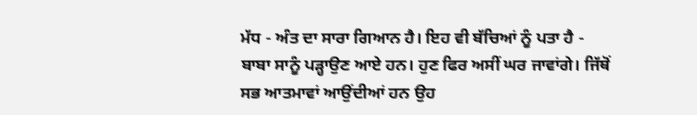ਮੱਧ - ਅੰਤ ਦਾ ਸਾਰਾ ਗਿਆਨ ਹੈ। ਇਹ ਵੀ ਬੱਚਿਆਂ ਨੂੰ ਪਤਾ ਹੈ - ਬਾਬਾ ਸਾਨੂੰ ਪੜ੍ਹਾਉਣ ਆਏ ਹਨ। ਹੁਣ ਫਿਰ ਅਸੀਂ ਘਰ ਜਾਵਾਂਗੇ। ਜਿੱਥੋਂ ਸਭ ਆਤਮਾਵਾਂ ਆਉਂਦੀਆਂ ਹਨ ਉਹ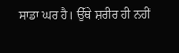ਸਾਡਾ ਘਰ ਹੈ। ਉੱਥੇ ਸ਼ਰੀਰ ਹੀ ਨਹੀਂ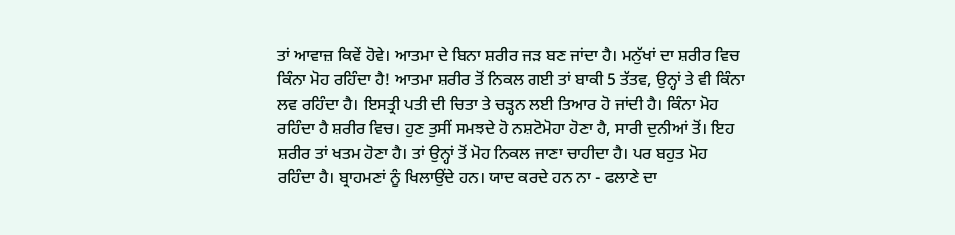ਤਾਂ ਆਵਾਜ਼ ਕਿਵੇਂ ਹੋਵੇ। ਆਤਮਾ ਦੇ ਬਿਨਾ ਸ਼ਰੀਰ ਜੜ ਬਣ ਜਾਂਦਾ ਹੈ। ਮਨੁੱਖਾਂ ਦਾ ਸ਼ਰੀਰ ਵਿਚ ਕਿੰਨਾ ਮੋਹ ਰਹਿੰਦਾ ਹੈ! ਆਤਮਾ ਸ਼ਰੀਰ ਤੋਂ ਨਿਕਲ ਗਈ ਤਾਂ ਬਾਕੀ 5 ਤੱਤਵ, ਉਨ੍ਹਾਂ ਤੇ ਵੀ ਕਿੰਨਾ ਲਵ ਰਹਿੰਦਾ ਹੈ। ਇਸਤ੍ਰੀ ਪਤੀ ਦੀ ਚਿਤਾ ਤੇ ਚੜ੍ਹਨ ਲਈ ਤਿਆਰ ਹੋ ਜਾਂਦੀ ਹੈ। ਕਿੰਨਾ ਮੋਹ ਰਹਿੰਦਾ ਹੈ ਸ਼ਰੀਰ ਵਿਚ। ਹੁਣ ਤੁਸੀਂ ਸਮਝਦੇ ਹੋ ਨਸ਼ਟੋਮੋਹਾ ਹੋਣਾ ਹੈ, ਸਾਰੀ ਦੁਨੀਆਂ ਤੋਂ। ਇਹ ਸ਼ਰੀਰ ਤਾਂ ਖਤਮ ਹੋਣਾ ਹੈ। ਤਾਂ ਉਨ੍ਹਾਂ ਤੋਂ ਮੋਹ ਨਿਕਲ ਜਾਣਾ ਚਾਹੀਦਾ ਹੈ। ਪਰ ਬਹੁਤ ਮੋਹ ਰਹਿੰਦਾ ਹੈ। ਬ੍ਰਾਹਮਣਾਂ ਨੂੰ ਖਿਲਾਉਂਦੇ ਹਨ। ਯਾਦ ਕਰਦੇ ਹਨ ਨਾ - ਫਲਾਣੇ ਦਾ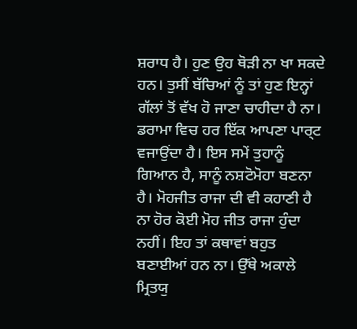ਸ਼ਰਾਧ ਹੈ। ਹੁਣ ਉਹ ਥੋੜੀ ਨਾ ਖਾ ਸਕਦੇ ਹਨ। ਤੁਸੀਂ ਬੱਚਿਆਂ ਨੂੰ ਤਾਂ ਹੁਣ ਇਨ੍ਹਾਂ ਗੱਲਾਂ ਤੋਂ ਵੱਖ ਹੋ ਜਾਣਾ ਚਾਹੀਦਾ ਹੈ ਨਾ। ਡਰਾਮਾ ਵਿਚ ਹਰ ਇੱਕ ਆਪਣਾ ਪਾਰ੍ਟ ਵਜਾਉਂਦਾ ਹੈ। ਇਸ ਸਮੇਂ ਤੁਹਾਨੂੰ ਗਿਆਨ ਹੈ, ਸਾਨੂੰ ਨਸ਼ਟੋਮੋਹਾ ਬਣਨਾ ਹੈ। ਮੋਹਜੀਤ ਰਾਜਾ ਦੀ ਵੀ ਕਹਾਣੀ ਹੈ ਨਾ ਹੋਰ ਕੋਈ ਮੋਹ ਜੀਤ ਰਾਜਾ ਹੁੰਦਾ ਨਹੀਂ। ਇਹ ਤਾਂ ਕਥਾਵਾਂ ਬਹੁਤ ਬਣਾਈਆਂ ਹਨ ਨਾ। ਉੱਥੇ ਅਕਾਲੇ ਮ੍ਰਿਤਯੁ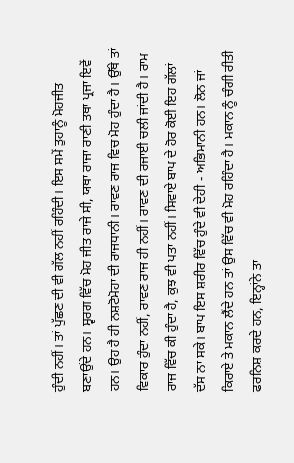ਹੁੰਦੀ ਨਹੀਂ। ਤਾਂ ਪੁੱਛਣ ਦੀ ਵੀ ਗੱਲ ਨਹੀਂ ਰਹਿੰਦੀ। ਇਸ ਸਮੇਂ ਤੁਹਾਨੂੰ ਮੋਹਜੀਤ ਬਣਾਉਂਦੇ ਹਨ। ਸ੍ਵਰਗ ਵਿੱਚ ਮੋਹ ਜੀਤ ਰਾਜੇ ਸੀ, ਯਥਾ ਰਾਜਾ ਰਾਣੀ ਤਥਾ ਪ੍ਰਜਾ ਇਵੇਂ ਹਨ। ਉਹ ਹੈ ਹੀ ਨਸ਼ਟੋਮੋਹਾ ਦੀ ਰਾਜਧਾਨੀ। ਰਾਵਣ ਰਾਜ ਵਿਚ ਮੋਹ ਹੁੰਦਾ ਹੈ। ਉੱਥੇ ਤਾਂ ਵਿਕਾਰ ਹੁੰਦਾ ਨਹੀਂ, ਰਾਵਣ ਰਾਜ ਹੀ ਨਹੀਂ। ਰਾਵਣ ਦੀ ਰਜਾਈ ਚਲੀ ਜਾਂਦੀ ਹੈ। ਰਾਮ ਰਾਜ ਵਿੱਚ ਕੀ ਹੁੰਦਾ ਹੈ, ਕੁਝ ਵੀ ਪਤਾ ਨਹੀਂ। ਸਿਵਾਏ ਬਾਪ ਦੇ ਹੋਰ ਕੋਈ ਇਹ ਗੱਲਾਂ ਦੱਸ ਨਾ ਸਕੇ। ਬਾਪ ਇਸ ਸ਼ਰੀਰ ਵਿੱਚ ਹੁੰਦੇ ਵੀ ਦੇਹੀ - ਅਭਿਮਾਨੀ ਹਨ। ਲੋਨ ਜਾਂ ਕਿਰਾਏ ਤੇ ਮਕਾਨ ਲੈਂਦੇ ਹਨ ਤਾਂ ਉਸ ਵਿੱਚ ਵੀ ਮੋਹ ਰਹਿੰਦਾ ਹੈ। ਮਕਾਨ ਨੂੰ ਚੰਗੀ ਰੀਤੀ ਫਰਨਿਸ਼ ਕਰਦੇ ਹਨ, ਇਨ੍ਹਾਂਨੇ ਤਾ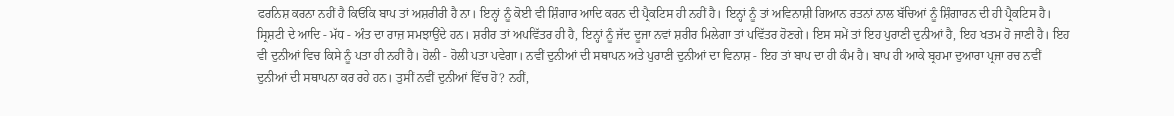ਫਰਨਿਸ਼ ਕਰਨਾ ਨਹੀਂ ਹੈ ਕਿਓਂਕਿ ਬਾਪ ਤਾਂ ਅਸ਼ਰੀਰੀ ਹੈ ਨਾ। ਇਨ੍ਹਾਂ ਨੂੰ ਕੋਈ ਵੀ ਸ਼ਿੰਗਾਰ ਆਦਿ ਕਰਨ ਦੀ ਪ੍ਰੈਕਟਿਸ ਹੀ ਨਹੀਂ ਹੈ। ਇਨ੍ਹਾਂ ਨੂੰ ਤਾਂ ਅਵਿਨਾਸ਼ੀ ਗਿਆਨ ਰਤਨਾਂ ਨਾਲ ਬੱਚਿਆਂ ਨੂੰ ਸ਼ਿੰਗਾਰਨ ਦੀ ਹੀ ਪ੍ਰੈਕਟਿਸ ਹੈ। ਸ੍ਰਿਸ਼ਟੀ ਦੇ ਆਦਿ - ਮੱਧ - ਅੰਤ ਦਾ ਰਾਜ਼ ਸਮਝਾਉਂਦੇ ਹਨ। ਸ਼ਰੀਰ ਤਾਂ ਅਪਵਿੱਤਰ ਹੀ ਹੈ, ਇਨ੍ਹਾਂ ਨੂੰ ਜੱਦ ਦੂਜਾ ਨਵਾਂ ਸ਼ਰੀਰ ਮਿਲੇਗਾ ਤਾਂ ਪਵਿੱਤਰ ਹੋਣਗੇ। ਇਸ ਸਮੇਂ ਤਾਂ ਇਹ ਪੁਰਾਣੀ ਦੁਨੀਆਂ ਹੈ, ਇਹ ਖਤਮ ਹੋ ਜਾਣੀ ਹੈ। ਇਹ ਵੀ ਦੁਨੀਆਂ ਵਿਚ ਕਿਸੇ ਨੂੰ ਪਤਾ ਹੀ ਨਹੀਂ ਹੈ। ਹੋਲੀ - ਹੋਲੀ ਪਤਾ ਪਵੇਗਾ। ਨਵੀਂ ਦੁਨੀਆਂ ਦੀ ਸਥਾਪਨ ਅਤੇ ਪੁਰਾਣੀ ਦੁਨੀਆਂ ਦਾ ਵਿਨਾਸ਼ - ਇਹ ਤਾਂ ਬਾਪ ਦਾ ਹੀ ਕੰਮ ਹੈ। ਬਾਪ ਹੀ ਆਕੇ ਬ੍ਰਹਮਾ ਦੁਆਰਾ ਪ੍ਰਜਾ ਰਚ ਨਵੀਂ ਦੁਨੀਆਂ ਦੀ ਸਥਾਪਨਾ ਕਰ ਰਹੇ ਹਨ। ਤੁਸੀਂ ਨਵੀਂ ਦੁਨੀਆਂ ਵਿੱਚ ਹੋ? ਨਹੀਂ,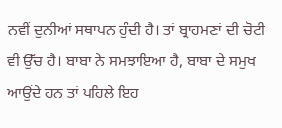ਨਵੀਂ ਦੁਨੀਆਂ ਸਥਾਪਨ ਹੁੰਦੀ ਹੈ। ਤਾਂ ਬ੍ਰਾਹਮਣਾਂ ਦੀ ਚੋਟੀ ਵੀ ਉੱਚ ਹੈ। ਬਾਬਾ ਨੇ ਸਮਝਾਇਆ ਹੈ, ਬਾਬਾ ਦੇ ਸਮੁਖ ਆਉਂਦੇ ਹਨ ਤਾਂ ਪਹਿਲੇ ਇਹ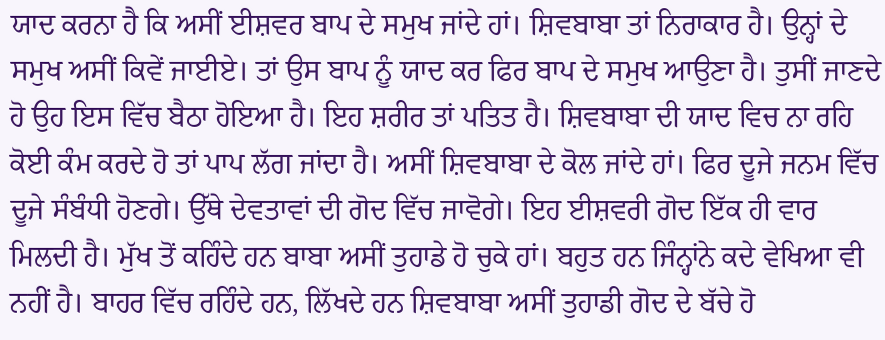ਯਾਦ ਕਰਨਾ ਹੈ ਕਿ ਅਸੀਂ ਈਸ਼ਵਰ ਬਾਪ ਦੇ ਸਮੁਖ ਜਾਂਦੇ ਹਾਂ। ਸ਼ਿਵਬਾਬਾ ਤਾਂ ਨਿਰਾਕਾਰ ਹੈ। ਉਨ੍ਹਾਂ ਦੇ ਸਮੁਖ ਅਸੀਂ ਕਿਵੇਂ ਜਾਈਏ। ਤਾਂ ਉਸ ਬਾਪ ਨੂੰ ਯਾਦ ਕਰ ਫਿਰ ਬਾਪ ਦੇ ਸਮੁਖ ਆਉਣਾ ਹੈ। ਤੁਸੀਂ ਜਾਣਦੇ ਹੋ ਉਹ ਇਸ ਵਿੱਚ ਬੈਠਾ ਹੋਇਆ ਹੈ। ਇਹ ਸ਼ਰੀਰ ਤਾਂ ਪਤਿਤ ਹੈ। ਸ਼ਿਵਬਾਬਾ ਦੀ ਯਾਦ ਵਿਚ ਨਾ ਰਹਿ ਕੋਈ ਕੰਮ ਕਰਦੇ ਹੋ ਤਾਂ ਪਾਪ ਲੱਗ ਜਾਂਦਾ ਹੈ। ਅਸੀਂ ਸ਼ਿਵਬਾਬਾ ਦੇ ਕੋਲ ਜਾਂਦੇ ਹਾਂ। ਫਿਰ ਦੂਜੇ ਜਨਮ ਵਿੱਚ ਦੂਜੇ ਸੰਬੰਧੀ ਹੋਣਗੇ। ਉੱਥੇ ਦੇਵਤਾਵਾਂ ਦੀ ਗੋਦ ਵਿੱਚ ਜਾਵੋਗੇ। ਇਹ ਈਸ਼ਵਰੀ ਗੋਦ ਇੱਕ ਹੀ ਵਾਰ ਮਿਲਦੀ ਹੈ। ਮੁੱਖ ਤੋਂ ਕਹਿੰਦੇ ਹਨ ਬਾਬਾ ਅਸੀਂ ਤੁਹਾਡੇ ਹੋ ਚੁਕੇ ਹਾਂ। ਬਹੁਤ ਹਨ ਜਿੰਨ੍ਹਾਂਨੇ ਕਦੇ ਵੇਖਿਆ ਵੀ ਨਹੀਂ ਹੈ। ਬਾਹਰ ਵਿੱਚ ਰਹਿੰਦੇ ਹਨ, ਲਿੱਖਦੇ ਹਨ ਸ਼ਿਵਬਾਬਾ ਅਸੀਂ ਤੁਹਾਡੀ ਗੋਦ ਦੇ ਬੱਚੇ ਹੋ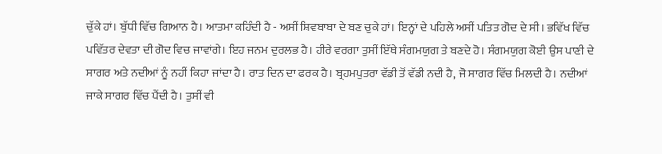ਚੁੱਕੇ ਹਾਂ। ਬੁੱਧੀ ਵਿੱਚ ਗਿਆਨ ਹੈ। ਆਤਮਾ ਕਹਿੰਦੀ ਹੈ - ਅਸੀਂ ਸ਼ਿਵਬਾਬਾ ਦੇ ਬਣ ਚੁਕੇ ਹਾਂ। ਇਨ੍ਹਾਂ ਦੇ ਪਹਿਲੇ ਅਸੀਂ ਪਤਿਤ ਗੋਦ ਦੇ ਸੀ। ਭਵਿੱਖ ਵਿੱਚ ਪਵਿੱਤਰ ਦੇਵਤਾ ਦੀ ਗੋਦ ਵਿਚ ਜਾਵਾਂਗੇ। ਇਹ ਜਨਮ ਦੁਰਲਭ ਹੈ। ਹੀਰੇ ਵਰਗਾ ਤੁਸੀਂ ਇੱਥੇ ਸੰਗਮਯੁਗ ਤੇ ਬਣਦੇ ਹੋ। ਸੰਗਮਯੁਗ ਕੋਈ ਉਸ ਪਾਣੀ ਦੇ ਸਾਗਰ ਅਤੇ ਨਦੀਆਂ ਨੂੰ ਨਹੀਂ ਕਿਹਾ ਜਾਂਦਾ ਹੈ। ਰਾਤ ਦਿਨ ਦਾ ਫਰਕ ਹੈ। ਬ੍ਰਹਮਪੁਤਰਾ ਵੱਡੀ ਤੋਂ ਵੱਡੀ ਨਦੀ ਹੈ, ਜੋ ਸਾਗਰ ਵਿੱਚ ਮਿਲਦੀ ਹੈ। ਨਦੀਆਂ ਜਾਕੇ ਸਾਗਰ ਵਿੱਚ ਪੈਂਦੀ ਹੈ। ਤੁਸੀਂ ਵੀ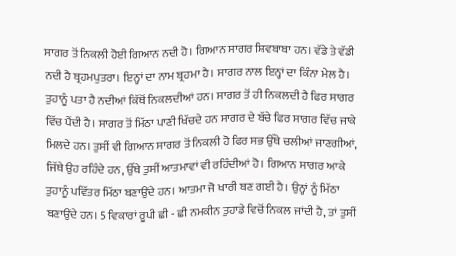ਸਾਗਰ ਤੋਂ ਨਿਕਲੀ ਹੋਈ ਗਿਆਨ ਨਦੀ ਹੋ। ਗਿਆਨ ਸਾਗਰ ਸ਼ਿਵਬਾਬਾ ਹਨ। ਵੱਡੇ ਤੇ ਵੱਡੀ ਨਦੀ ਹੈ ਬ੍ਰਹਮਪੁਤਰਾ। ਇਨ੍ਹਾਂ ਦਾ ਨਾਮ ਬ੍ਰਹਮਾ ਹੈ। ਸਾਗਰ ਨਾਲ ਇਨ੍ਹਾਂ ਦਾ ਕਿੰਨਾ ਮੇਲ ਹੈ। ਤੁਹਾਨੂੰ ਪਤਾ ਹੈ ਨਦੀਆਂ ਕਿੱਥੋਂ ਨਿਕਲਦੀਆਂ ਹਨ। ਸਾਗਰ ਤੋਂ ਹੀ ਨਿਕਲਦੀ ਹੈ ਫਿਰ ਸਾਗਰ ਵਿੱਚ ਪੈਂਦੀ ਹੈ। ਸਾਗਰ ਤੋਂ ਮਿੱਠਾ ਪਾਣੀ ਖਿੱਚਦੇ ਹਨ ਸਾਗਰ ਦੇ ਬੱਚੇ ਫਿਰ ਸਾਗਰ ਵਿੱਚ ਜਾਕੇ ਮਿਲਦੇ ਹਨ। ਤੁਸੀਂ ਵੀ ਗਿਆਨ ਸਾਗਰ ਤੋਂ ਨਿਕਲੀ ਹੋ ਫਿਰ ਸਭ ਉੱਥੇ ਚਲੀਆਂ ਜਾਣਗੀਆਂ, ਜਿੱਥੇ ਉਹ ਰਹਿੰਦੇ ਹਨ, ਉੱਥੇ ਤੁਸੀਂ ਆਤਮਾਵਾਂ ਵੀ ਰਹਿੰਦੀਆਂ ਹੋ। ਗਿਆਨ ਸਾਗਰ ਆਕੇ ਤੁਹਾਨੂੰ ਪਵਿੱਤਰ ਮਿੱਠਾ ਬਣਾਉਂਦੇ ਹਨ। ਆਤਮਾ ਜੋ ਖਾਰੀ ਬਣ ਗਈ ਹੈ। ਉਨ੍ਹਾਂ ਨੂੰ ਮਿੱਠਾ ਬਣਾਉਂਦੇ ਹਨ। 5 ਵਿਕਾਰਾਂ ਰੂਪੀ ਛੀ - ਛੀ ਨਮਕੀਨ ਤੁਹਾਡੇ ਵਿਚੋਂ ਨਿਕਲ ਜਾਂਦੀ ਹੈ, ਤਾਂ ਤੁਸੀਂ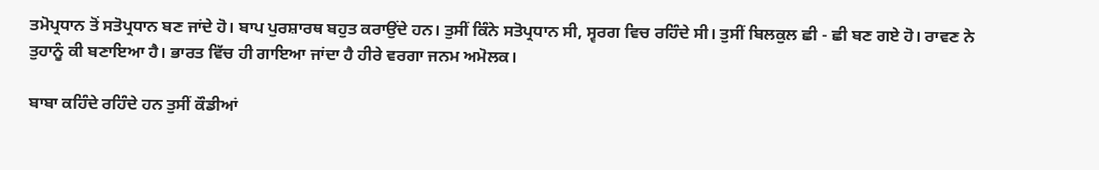ਤਮੋਪ੍ਰਧਾਨ ਤੋਂ ਸਤੋਪ੍ਰਧਾਨ ਬਣ ਜਾਂਦੇ ਹੋ। ਬਾਪ ਪੁਰਸ਼ਾਰਥ ਬਹੁਤ ਕਰਾਉਂਦੇ ਹਨ। ਤੁਸੀਂ ਕਿੰਨੇ ਸਤੋਪ੍ਰਧਾਨ ਸੀ, ਸ੍ਵਰਗ ਵਿਚ ਰਹਿੰਦੇ ਸੀ। ਤੁਸੀਂ ਬਿਲਕੁਲ ਛੀ - ਛੀ ਬਣ ਗਏ ਹੋ। ਰਾਵਣ ਨੇ ਤੁਹਾਨੂੰ ਕੀ ਬਣਾਇਆ ਹੈ। ਭਾਰਤ ਵਿੱਚ ਹੀ ਗਾਇਆ ਜਾਂਦਾ ਹੈ ਹੀਰੇ ਵਰਗਾ ਜਨਮ ਅਮੋਲਕ।

ਬਾਬਾ ਕਹਿੰਦੇ ਰਹਿੰਦੇ ਹਨ ਤੁਸੀਂ ਕੌਡੀਆਂ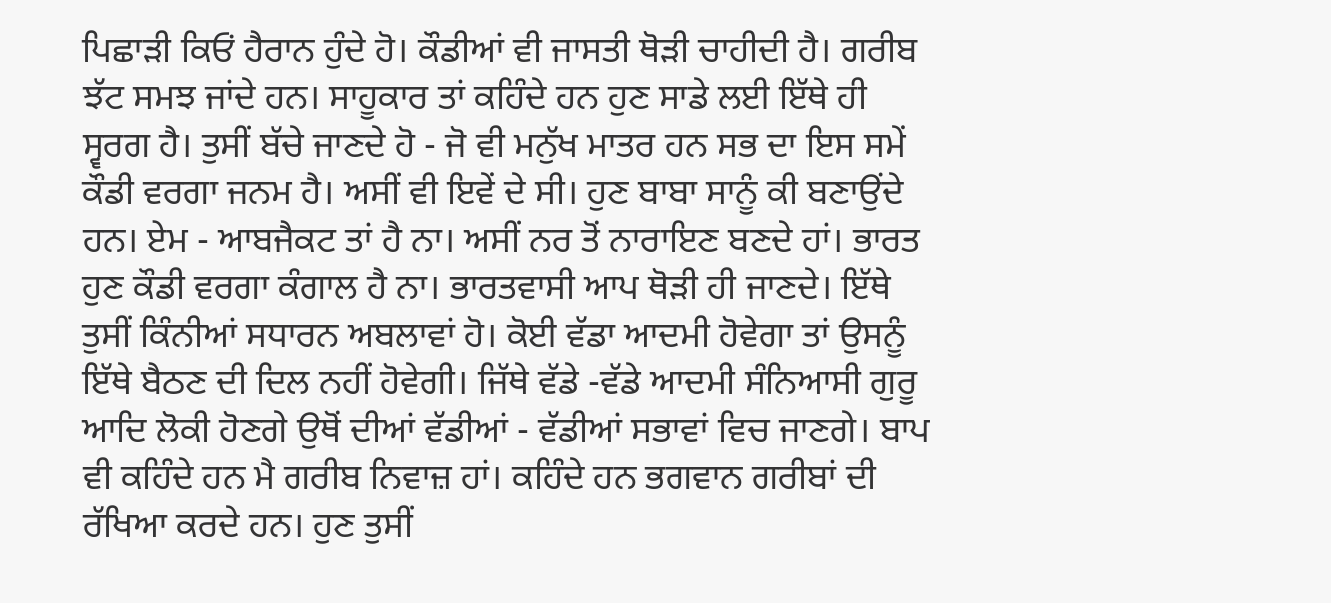ਪਿਛਾੜੀ ਕਿਓਂ ਹੈਰਾਨ ਹੁੰਦੇ ਹੋ। ਕੌਡੀਆਂ ਵੀ ਜਾਸਤੀ ਥੋੜੀ ਚਾਹੀਦੀ ਹੈ। ਗਰੀਬ ਝੱਟ ਸਮਝ ਜਾਂਦੇ ਹਨ। ਸਾਹੂਕਾਰ ਤਾਂ ਕਹਿੰਦੇ ਹਨ ਹੁਣ ਸਾਡੇ ਲਈ ਇੱਥੇ ਹੀ ਸ੍ਵਰਗ ਹੈ। ਤੁਸੀਂ ਬੱਚੇ ਜਾਣਦੇ ਹੋ - ਜੋ ਵੀ ਮਨੁੱਖ ਮਾਤਰ ਹਨ ਸਭ ਦਾ ਇਸ ਸਮੇਂ ਕੌਡੀ ਵਰਗਾ ਜਨਮ ਹੈ। ਅਸੀਂ ਵੀ ਇਵੇਂ ਦੇ ਸੀ। ਹੁਣ ਬਾਬਾ ਸਾਨੂੰ ਕੀ ਬਣਾਉਂਦੇ ਹਨ। ਏਮ - ਆਬਜੈਕਟ ਤਾਂ ਹੈ ਨਾ। ਅਸੀਂ ਨਰ ਤੋਂ ਨਾਰਾਇਣ ਬਣਦੇ ਹਾਂ। ਭਾਰਤ ਹੁਣ ਕੌਡੀ ਵਰਗਾ ਕੰਗਾਲ ਹੈ ਨਾ। ਭਾਰਤਵਾਸੀ ਆਪ ਥੋੜੀ ਹੀ ਜਾਣਦੇ। ਇੱਥੇ ਤੁਸੀਂ ਕਿੰਨੀਆਂ ਸਧਾਰਨ ਅਬਲਾਵਾਂ ਹੋ। ਕੋਈ ਵੱਡਾ ਆਦਮੀ ਹੋਵੇਗਾ ਤਾਂ ਉਸਨੂੰ ਇੱਥੇ ਬੈਠਣ ਦੀ ਦਿਲ ਨਹੀਂ ਹੋਵੇਗੀ। ਜਿੱਥੇ ਵੱਡੇ -ਵੱਡੇ ਆਦਮੀ ਸੰਨਿਆਸੀ ਗੁਰੂ ਆਦਿ ਲੋਕੀ ਹੋਣਗੇ ਉਥੋਂ ਦੀਆਂ ਵੱਡੀਆਂ - ਵੱਡੀਆਂ ਸਭਾਵਾਂ ਵਿਚ ਜਾਣਗੇ। ਬਾਪ ਵੀ ਕਹਿੰਦੇ ਹਨ ਮੈ ਗਰੀਬ ਨਿਵਾਜ਼ ਹਾਂ। ਕਹਿੰਦੇ ਹਨ ਭਗਵਾਨ ਗਰੀਬਾਂ ਦੀ ਰੱਖਿਆ ਕਰਦੇ ਹਨ। ਹੁਣ ਤੁਸੀਂ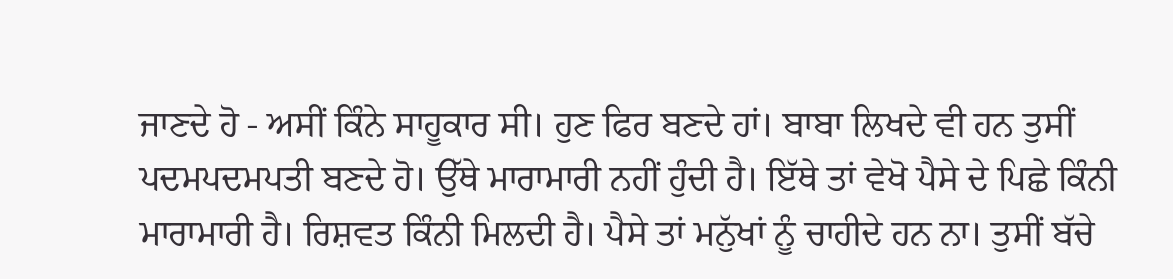ਜਾਣਦੇ ਹੋ - ਅਸੀਂ ਕਿੰਨੇ ਸਾਹੂਕਾਰ ਸੀ। ਹੁਣ ਫਿਰ ਬਣਦੇ ਹਾਂ। ਬਾਬਾ ਲਿਖਦੇ ਵੀ ਹਨ ਤੁਸੀਂ ਪਦਮਪਦਮਪਤੀ ਬਣਦੇ ਹੋ। ਉੱਥੇ ਮਾਰਾਮਾਰੀ ਨਹੀਂ ਹੁੰਦੀ ਹੈ। ਇੱਥੇ ਤਾਂ ਵੇਖੋ ਪੈਸੇ ਦੇ ਪਿਛੇ ਕਿੰਨੀ ਮਾਰਾਮਾਰੀ ਹੈ। ਰਿਸ਼ਵਤ ਕਿੰਨੀ ਮਿਲਦੀ ਹੈ। ਪੈਸੇ ਤਾਂ ਮਨੁੱਖਾਂ ਨੂੰ ਚਾਹੀਦੇ ਹਨ ਨਾ। ਤੁਸੀਂ ਬੱਚੇ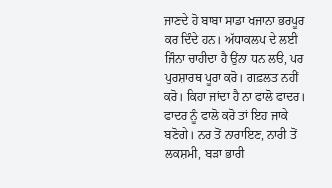ਜਾਣਦੇ ਹੋ ਬਾਬਾ ਸਾਡਾ ਖਜਾਨਾ ਭਰਪੂਰ ਕਰ ਦਿੰਦੇ ਹਨ। ਅੱਧਾਕਲਪ ਦੇ ਲਈ ਜਿੰਨਾ ਚਾਹੀਦਾ ਹੈ ਉਂਨਾ ਧਨ ਲੳ, ਪਰ ਪੁਰਸ਼ਾਰਥ ਪੂਰਾ ਕਰੋ। ਗਫ਼ਲਤ ਨਹੀਂ ਕਰੋ। ਕਿਹਾ ਜਾਂਦਾ ਹੈ ਨਾ ਫਾਲੋ ਫਾਦਰ। ਫਾਦਰ ਨੂੰ ਫਾਲੋ ਕਰੋ ਤਾਂ ਇਹ ਜਾਕੇ ਬਣੋਗੇ। ਨਰ ਤੋਂ ਨਾਰਾਇਣ, ਨਾਰੀ ਤੋਂ ਲਕਸ਼ਮੀ, ਬੜਾ ਭਾਰੀ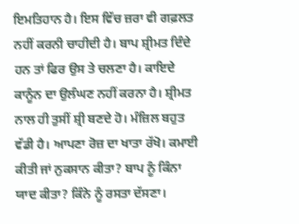ਇਮਤਿਹਾਨ ਹੈ। ਇਸ ਵਿੱਚ ਜ਼ਰਾ ਵੀ ਗਫ਼ਲਤ ਨਹੀਂ ਕਰਨੀ ਚਾਹੀਦੀ ਹੈ। ਬਾਪ ਸ਼੍ਰੀਮਤ ਦਿੰਦੇ ਹਨ ਤਾਂ ਫਿਰ ਉਸ ਤੇ ਚਲਣਾ ਹੈ। ਕਾਇਦੇ ਕਾਨੂੰਨ ਦਾ ਉਲੰਘਣ ਨਹੀਂ ਕਰਨਾ ਹੈ। ਸ਼੍ਰੀਮਤ ਨਾਲ ਹੀ ਤੁਸੀਂ ਸ਼੍ਰੀ ਬਣਦੇ ਹੋ। ਮੰਜ਼ਿਲ ਬਹੁਤ ਵੱਡੀ ਹੈ। ਆਪਣਾ ਰੋਜ਼ ਦਾ ਖਾਤਾ ਰੱਖੋ। ਕਮਾਈ ਕੀਤੀ ਜਾਂ ਨੁਕਸਾਨ ਕੀਤਾ? ਬਾਪ ਨੂੰ ਕਿੰਨਾ ਯਾਦ ਕੀਤਾ? ਕਿੰਨੇ ਨੂੰ ਰਸਤਾ ਦੱਸਣਾ।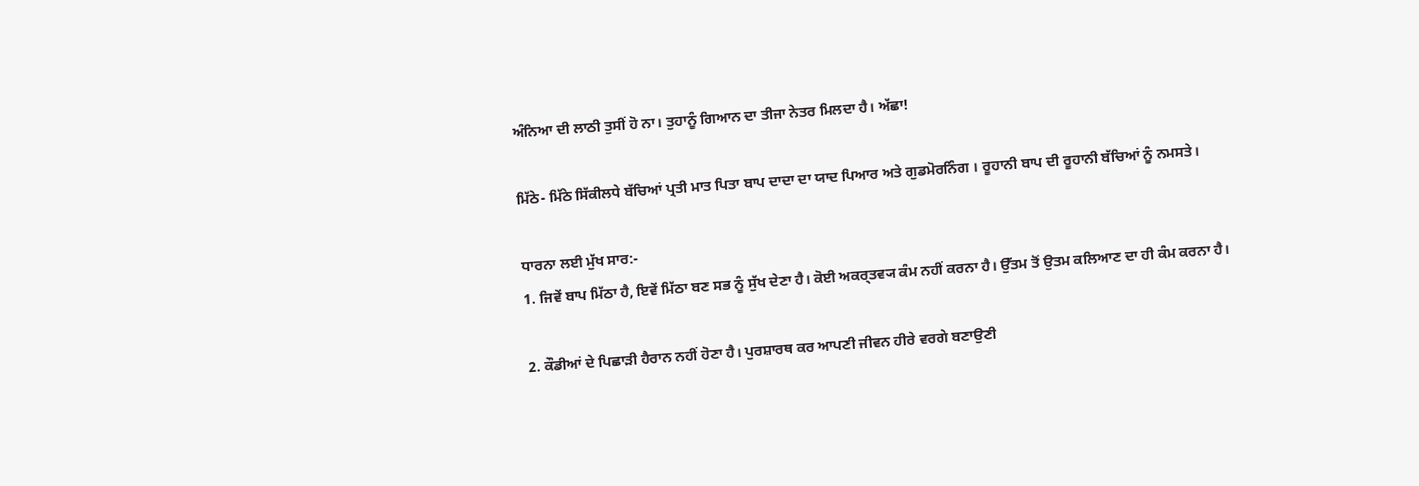ਅੰਨਿਆ ਦੀ ਲਾਠੀ ਤੁਸੀਂ ਹੋ ਨਾ। ਤੁਹਾਨੂੰ ਗਿਆਨ ਦਾ ਤੀਜਾ ਨੇਤਰ ਮਿਲਦਾ ਹੈ। ਅੱਛਾ!

ਮਿੱਠੇ- ਮਿੱਠੇ ਸਿੱਕੀਲਧੇ ਬੱਚਿਆਂ ਪ੍ਰਤੀ ਮਾਤ ਪਿਤਾ ਬਾਪ ਦਾਦਾ ਦਾ ਯਾਦ ਪਿਆਰ ਅਤੇ ਗੁਡਮੋਰਨਿੰਗ । ਰੂਹਾਨੀ ਬਾਪ ਦੀ ਰੂਹਾਨੀ ਬੱਚਿਆਂ ਨੂੰ ਨਮਸਤੇ।

ਧਾਰਨਾ ਲਈ ਮੁੱਖ ਸਾਰ:-
1. ਜਿਵੇਂ ਬਾਪ ਮਿੱਠਾ ਹੈ, ਇਵੇਂ ਮਿੱਠਾ ਬਣ ਸਭ ਨੂੰ ਸੁੱਖ ਦੇਣਾ ਹੈ। ਕੋਈ ਅਕਰ੍ਤਵ੍ਯ ਕੰਮ ਨਹੀਂ ਕਰਨਾ ਹੈ। ਉੱਤਮ ਤੋਂ ਉਤਮ ਕਲਿਆਣ ਦਾ ਹੀ ਕੰਮ ਕਰਨਾ ਹੈ।

2. ਕੌਡੀਆਂ ਦੇ ਪਿਛਾੜੀ ਹੈਰਾਨ ਨਹੀਂ ਹੋਣਾ ਹੈ। ਪੁਰਸ਼ਾਰਥ ਕਰ ਆਪਣੀ ਜੀਵਨ ਹੀਰੇ ਵਰਗੇ ਬਣਾਉਣੀ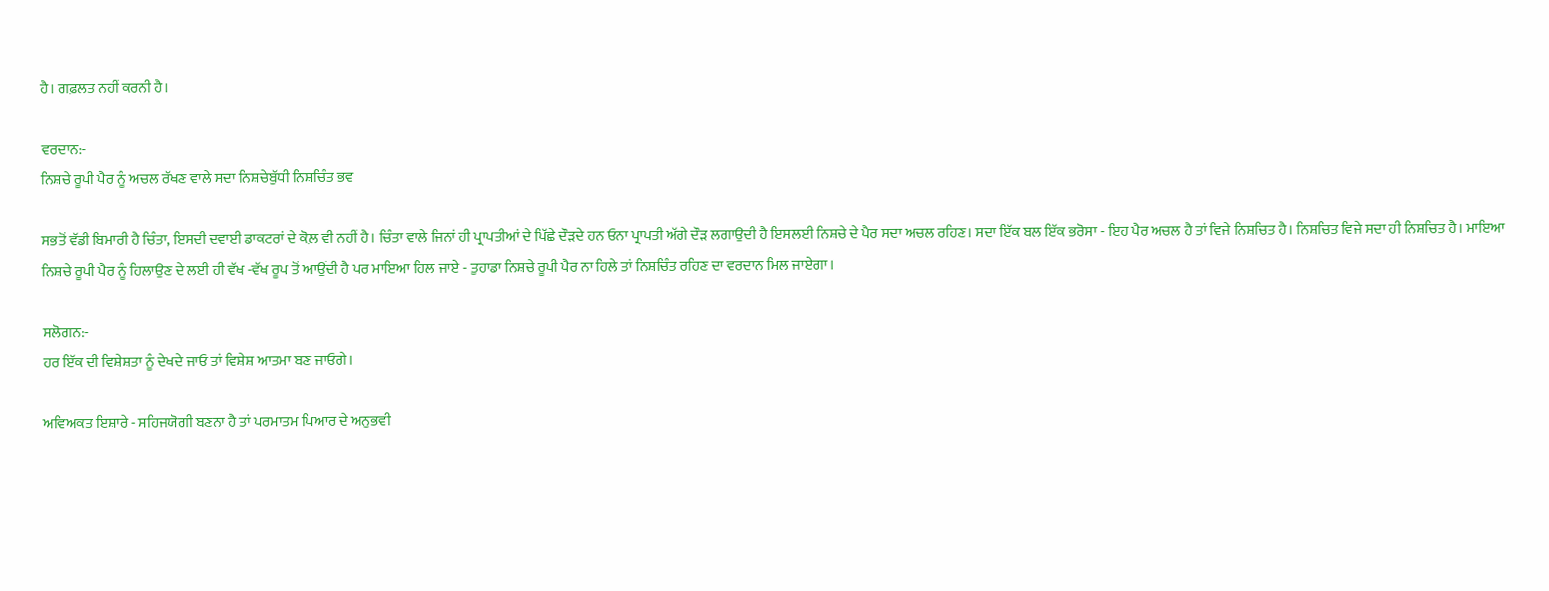ਹੈ। ਗਫ਼ਲਤ ਨਹੀਂ ਕਰਨੀ ਹੈ।

ਵਰਦਾਨ:-
ਨਿਸ਼ਚੇ ਰੂਪੀ ਪੈਰ ਨੂੰ ਅਚਲ ਰੱਖਣ ਵਾਲੇ ਸਦਾ ਨਿਸ਼ਚੇਬੁੱਧੀ ਨਿਸ਼ਚਿੰਤ ਭਵ

ਸਭਤੋਂ ਵੱਡੀ ਬਿਮਾਰੀ ਹੈ ਚਿੰਤਾ, ਇਸਦੀ ਦਵਾਈ ਡਾਕਟਰਾਂ ਦੇ ਕੋਲ਼ ਵੀ ਨਹੀਂ ਹੈ। ਚਿੰਤਾ ਵਾਲੇ ਜਿਨਾਂ ਹੀ ਪ੍ਰਾਪਤੀਆਂ ਦੇ ਪਿੱਛੇ ਦੌੜਦੇ ਹਨ ਓਨਾ ਪ੍ਰਾਪਤੀ ਅੱਗੇ ਦੌੜ ਲਗਾਉਦੀ ਹੈ ਇਸਲਈ ਨਿਸ਼ਚੇ ਦੇ ਪੈਰ ਸਦਾ ਅਚਲ ਰਹਿਣ। ਸਦਾ ਇੱਕ ਬਲ ਇੱਕ ਭਰੋਸਾ - ਇਹ ਪੈਰ ਅਚਲ ਹੈ ਤਾਂ ਵਿਜੇ ਨਿਸ਼ਚਿਤ ਹੈ। ਨਿਸ਼ਚਿਤ ਵਿਜੇ ਸਦਾ ਹੀ ਨਿਸ਼ਚਿਤ ਹੈ। ਮਾਇਆ ਨਿਸ਼ਚੇ ਰੂਪੀ ਪੈਰ ਨੂੰ ਹਿਲਾਉਣ ਦੇ ਲਈ ਹੀ ਵੱਖ -ਵੱਖ ਰੂਪ ਤੋਂ ਆਉਂਦੀ ਹੈ ਪਰ ਮਾਇਆ ਹਿਲ ਜਾਏ - ਤੁਹਾਡਾ ਨਿਸ਼ਚੇ ਰੂਪੀ ਪੈਰ ਨਾ ਹਿਲੇ ਤਾਂ ਨਿਸ਼ਚਿੰਤ ਰਹਿਣ ਦਾ ਵਰਦਾਨ ਮਿਲ ਜਾਏਗਾ।

ਸਲੋਗਨ:-
ਹਰ ਇੱਕ ਦੀ ਵਿਸ਼ੇਸ਼ਤਾ ਨੂੰ ਦੇਖਦੇ ਜਾਓ ਤਾਂ ਵਿਸ਼ੇਸ਼ ਆਤਮਾ ਬਣ ਜਾਓਗੇ।

ਅਵਿਅਕਤ ਇਸ਼ਾਰੇ - ਸਹਿਜਯੋਗੀ ਬਣਨਾ ਹੈ ਤਾਂ ਪਰਮਾਤਮ ਪਿਆਰ ਦੇ ਅਨੁਭਵੀ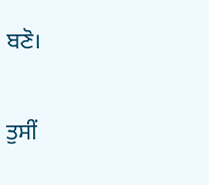ਬਣੋ।

ਤੁਸੀਂ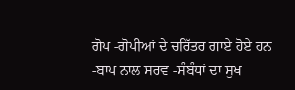ਗੋਪ -ਗੋਪੀਆਂ ਦੇ ਚਰਿੱਤਰ ਗਾਏ ਹੋਏ ਹਨ -ਬਾਪ ਨਾਲ ਸਰਵ -ਸੰਬੰਧਾਂ ਦਾ ਸੁਖ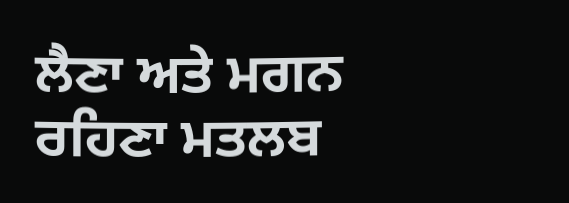ਲੈਣਾ ਅਤੇ ਮਗਨ ਰਹਿਣਾ ਮਤਲਬ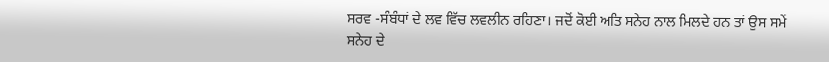ਸਰਵ -ਸੰਬੰਧਾਂ ਦੇ ਲਵ ਵਿੱਚ ਲਵਲੀਨ ਰਹਿਣਾ। ਜਦੋਂ ਕੋਈ ਅਤਿ ਸਨੇਹ ਨਾਲ ਮਿਲਦੇ ਹਨ ਤਾਂ ਉਸ ਸਮੇਂ ਸਨੇਹ ਦੇ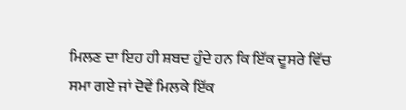ਮਿਲਣ ਦਾ ਇਹ ਹੀ ਸ਼ਬਦ ਹੁੰਦੇ ਹਨ ਕਿ ਇੱਕ ਦੂਸਰੇ ਵਿੱਚ ਸਮਾ ਗਏ ਜਾਂ ਦੋਵੇਂ ਮਿਲਕੇ ਇੱਕ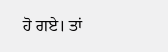ਹੋ ਗਏ। ਤਾਂ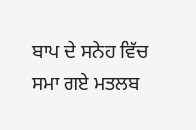ਬਾਪ ਦੇ ਸਨੇਹ ਵਿੱਚ ਸਮਾ ਗਏ ਮਤਲਬ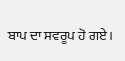ਬਾਪ ਦਾ ਸਵਰੂਪ ਹੋ ਗਏ।